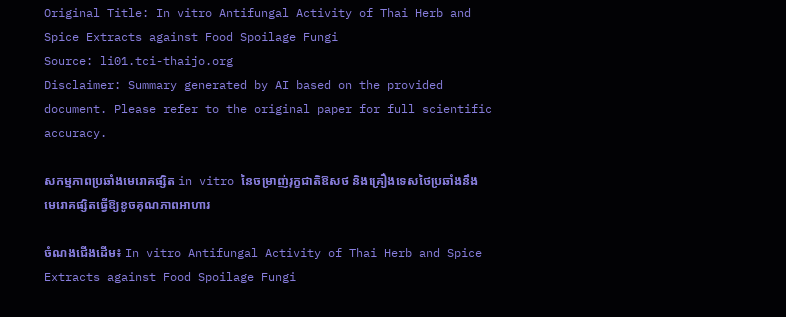Original Title: In vitro Antifungal Activity of Thai Herb and Spice Extracts against Food Spoilage Fungi
Source: li01.tci-thaijo.org
Disclaimer: Summary generated by AI based on the provided document. Please refer to the original paper for full scientific accuracy.

សកម្មភាពប្រឆាំងមេរោគផ្សិត in vitro នៃចម្រាញ់រុក្ខជាតិឱសថ និងគ្រឿងទេសថៃប្រឆាំងនឹងមេរោគផ្សិតធ្វើឱ្យខូចគុណភាពអាហារ

ចំណងជើងដើម៖ In vitro Antifungal Activity of Thai Herb and Spice Extracts against Food Spoilage Fungi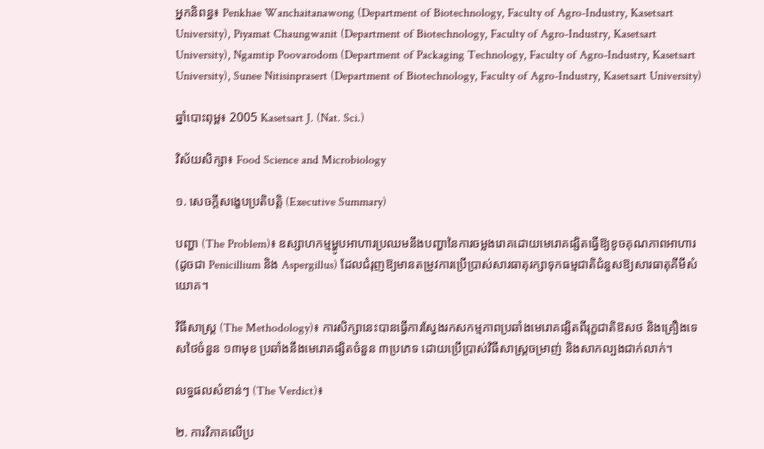អ្នកនិពន្ធ៖ Penkhae Wanchaitanawong (Department of Biotechnology, Faculty of Agro-Industry, Kasetsart University), Piyamat Chaungwanit (Department of Biotechnology, Faculty of Agro-Industry, Kasetsart University), Ngamtip Poovarodom (Department of Packaging Technology, Faculty of Agro-Industry, Kasetsart University), Sunee Nitisinprasert (Department of Biotechnology, Faculty of Agro-Industry, Kasetsart University)

ឆ្នាំបោះពុម្ព៖ 2005 Kasetsart J. (Nat. Sci.)

វិស័យសិក្សា៖ Food Science and Microbiology

១. សេចក្តីសង្ខេបប្រតិបត្តិ (Executive Summary)

បញ្ហា (The Problem)៖ ឧស្សាហកម្មម្ហូបអាហារប្រឈមនឹងបញ្ហានៃការចម្លងរោគដោយមេរោគផ្សិតធ្វើឱ្យខូចគុណភាពអាហារ (ដូចជា Penicillium និង Aspergillus) ដែលជំរុញឱ្យមានតម្រូវការប្រើប្រាស់សារធាតុរក្សាទុកធម្មជាតិជំនួសឱ្យសារធាតុគីមីសំយោគ។

វិធីសាស្ត្រ (The Methodology)៖ ការសិក្សានេះបានធ្វើការស្វែងរកសកម្មភាពប្រឆាំងមេរោគផ្សិតពីរុក្ខជាតិឱសថ និងគ្រឿងទេសថៃចំនួន ១៣មុខ ប្រឆាំងនឹងមេរោគផ្សិតចំនួន ៣ប្រភេទ ដោយប្រើប្រាស់វិធីសាស្ត្រចម្រាញ់ និងសាកល្បងជាក់លាក់។

លទ្ធផលសំខាន់ៗ (The Verdict)៖

២. ការវិភាគលើប្រ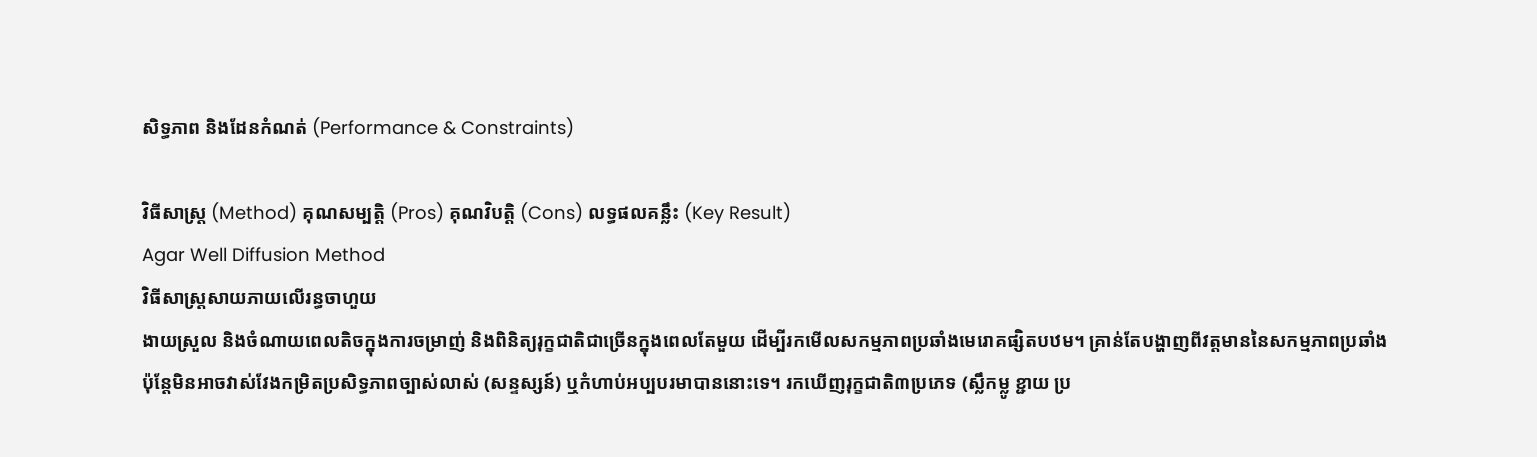សិទ្ធភាព និងដែនកំណត់ (Performance & Constraints)

វិធីសាស្ត្រ (Method) គុណសម្បត្តិ (Pros) គុណវិបត្តិ (Cons) លទ្ធផលគន្លឹះ (Key Result)
Agar Well Diffusion Method
វិធីសាស្ត្រសាយភាយលើរន្ធចាហួយ
ងាយស្រួល និងចំណាយពេលតិចក្នុងការចម្រាញ់ និងពិនិត្យរុក្ខជាតិជាច្រើនក្នុងពេលតែមួយ ដើម្បីរកមើលសកម្មភាពប្រឆាំងមេរោគផ្សិតបឋម។ គ្រាន់តែបង្ហាញពីវត្តមាននៃសកម្មភាពប្រឆាំង ប៉ុន្តែមិនអាចវាស់វែងកម្រិតប្រសិទ្ធភាពច្បាស់លាស់ (សន្ទស្សន៍) ឬកំហាប់អប្បបរមាបាននោះទេ។ រកឃើញរុក្ខជាតិ៣ប្រភេទ (ស្លឹកម្លូ ខ្ជាយ ប្រ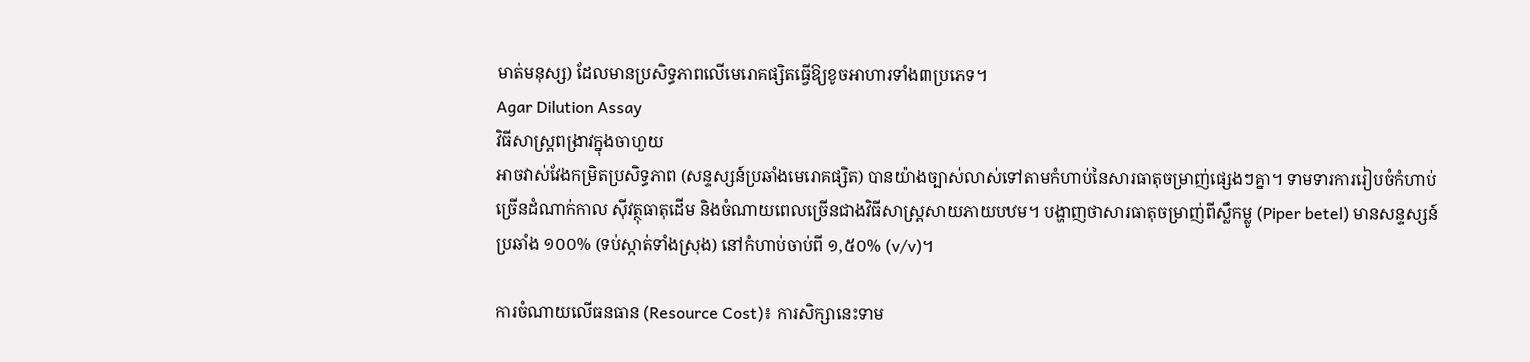មាត់មនុស្ស) ដែលមានប្រសិទ្ធភាពលើមេរោគផ្សិតធ្វើឱ្យខូចអាហារទាំង៣ប្រភេទ។
Agar Dilution Assay
វិធីសាស្ត្រពង្រាវក្នុងចាហួយ
អាចវាស់វែងកម្រិតប្រសិទ្ធភាព (សន្ទស្សន៍ប្រឆាំងមេរោគផ្សិត) បានយ៉ាងច្បាស់លាស់ទៅតាមកំហាប់នៃសារធាតុចម្រាញ់ផ្សេងៗគ្នា។ ទាមទារការរៀបចំកំហាប់ច្រើនដំណាក់កាល ស៊ីវត្ថុធាតុដើម និងចំណាយពេលច្រើនជាងវិធីសាស្ត្រសាយភាយបឋម។ បង្ហាញថាសារធាតុចម្រាញ់ពីស្លឹកម្លូ (Piper betel) មានសន្ទស្សន៍ប្រឆាំង ១០០% (ទប់ស្កាត់ទាំងស្រុង) នៅកំហាប់ចាប់ពី ១,៥០% (v/v)។

ការចំណាយលើធនធាន (Resource Cost)៖ ការសិក្សានេះទាម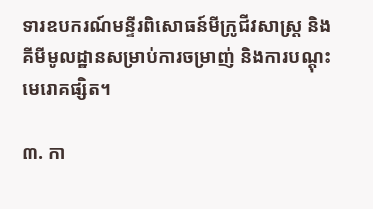ទារឧបករណ៍មន្ទីរពិសោធន៍មីក្រូជីវសាស្ត្រ និងគីមីមូលដ្ឋានសម្រាប់ការចម្រាញ់ និងការបណ្តុះមេរោគផ្សិត។

៣. កា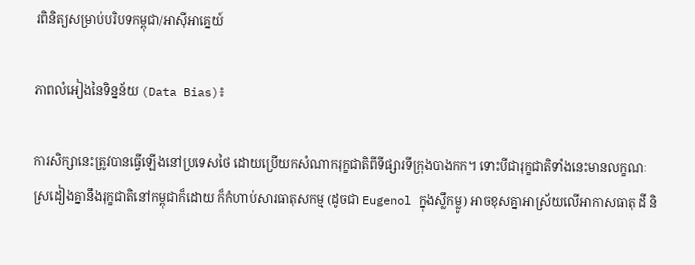រពិនិត្យសម្រាប់បរិបទកម្ពុជា/អាស៊ីអាគ្នេយ៍

ភាពលំអៀងនៃទិន្នន័យ (Data Bias)៖

ការសិក្សានេះត្រូវបានធ្វើឡើងនៅប្រទេសថៃ ដោយប្រើយកសំណាករុក្ខជាតិពីទីផ្សារទីក្រុងបាងកក។ ទោះបីជារុក្ខជាតិទាំងនេះមានលក្ខណៈស្រដៀងគ្នានឹងរុក្ខជាតិនៅកម្ពុជាក៏ដោយ ក៏កំហាប់សារធាតុសកម្ម (ដូចជា Eugenol ក្នុងស្លឹកម្លូ) អាចខុសគ្នាអាស្រ័យលើអាកាសធាតុ ដី និ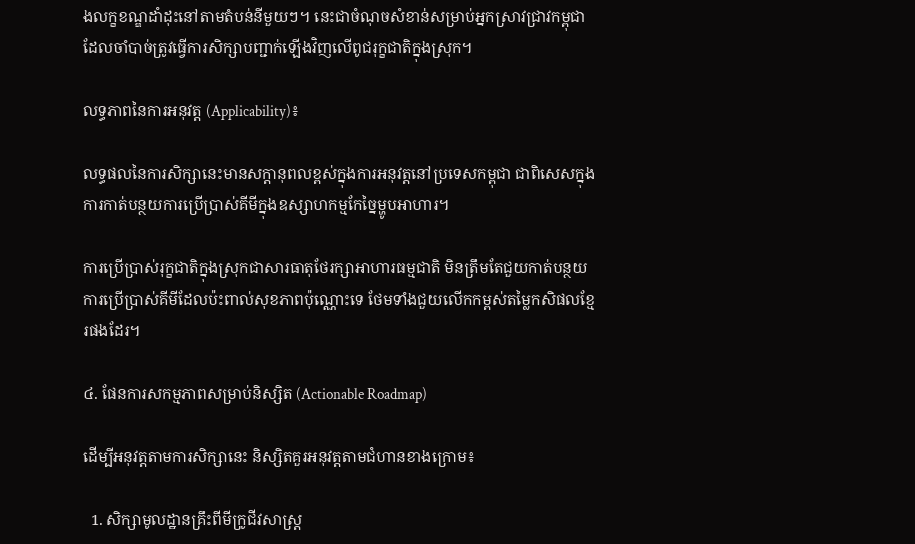ងលក្ខខណ្ឌដាំដុះនៅតាមតំបន់នីមួយៗ។ នេះជាចំណុចសំខាន់សម្រាប់អ្នកស្រាវជ្រាវកម្ពុជាដែលចាំបាច់ត្រូវធ្វើការសិក្សាបញ្ជាក់ឡើងវិញលើពូជរុក្ខជាតិក្នុងស្រុក។

លទ្ធភាពនៃការអនុវត្ត (Applicability)៖

លទ្ធផលនៃការសិក្សានេះមានសក្តានុពលខ្ពស់ក្នុងការអនុវត្តនៅប្រទេសកម្ពុជា ជាពិសេសក្នុងការកាត់បន្ថយការប្រើប្រាស់គីមីក្នុងឧស្សាហកម្មកែច្នៃម្ហូបអាហារ។

ការប្រើប្រាស់រុក្ខជាតិក្នុងស្រុកជាសារធាតុថែរក្សាអាហារធម្មជាតិ មិនត្រឹមតែជួយកាត់បន្ថយការប្រើប្រាស់គីមីដែលប៉ះពាល់សុខភាពប៉ុណ្ណោះទេ ថែមទាំងជួយលើកកម្ពស់តម្លៃកសិផលខ្មែរផងដែរ។

៤. ផែនការសកម្មភាពសម្រាប់និស្សិត (Actionable Roadmap)

ដើម្បីអនុវត្តតាមការសិក្សានេះ និស្សិតគួរអនុវត្តតាមជំហានខាងក្រោម៖

  1. សិក្សាមូលដ្ឋានគ្រឹះពីមីក្រូជីវសាស្ត្រ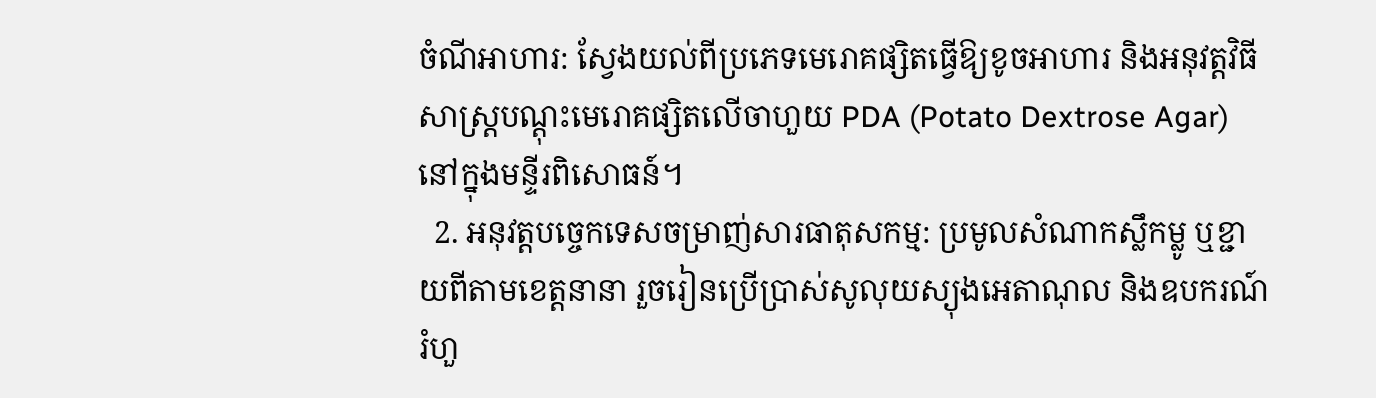ចំណីអាហារ: ស្វែងយល់ពីប្រភេទមេរោគផ្សិតធ្វើឱ្យខូចអាហារ និងអនុវត្តវិធីសាស្ត្របណ្តុះមេរោគផ្សិតលើចាហួយ PDA (Potato Dextrose Agar) នៅក្នុងមន្ទីរពិសោធន៍។
  2. អនុវត្តបច្ចេកទេសចម្រាញ់សារធាតុសកម្ម: ប្រមូលសំណាកស្លឹកម្លូ ឬខ្ជាយពីតាមខេត្តនានា រួចរៀនប្រើប្រាស់សូលុយស្យុងអេតាណុល និងឧបករណ៍រំហួ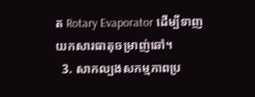ត Rotary Evaporator ដើម្បីទាញយកសារធាតុចម្រាញ់ឆៅ។
  3. សាកល្បងសកម្មភាពប្រ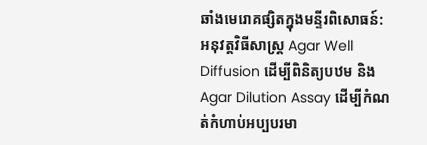ឆាំងមេរោគផ្សិតក្នុងមន្ទីរពិសោធន៍: អនុវត្តវិធីសាស្ត្រ Agar Well Diffusion ដើម្បីពិនិត្យបឋម និង Agar Dilution Assay ដើម្បីកំណត់កំហាប់អប្បបរមា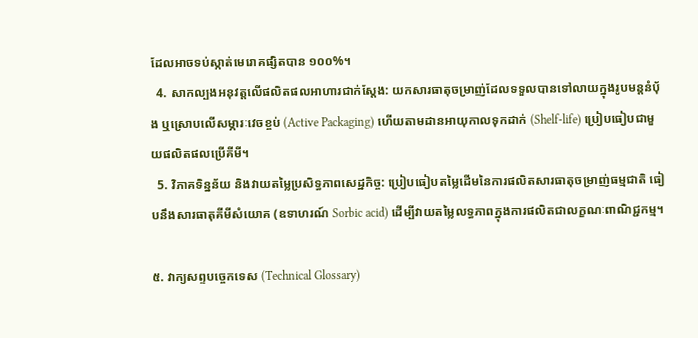ដែលអាចទប់ស្កាត់មេរោគផ្សិតបាន ១០០%។
  4. សាកល្បងអនុវត្តលើផលិតផលអាហារជាក់ស្តែង: យកសារធាតុចម្រាញ់ដែលទទួលបានទៅលាយក្នុងរូបមន្តនំប៉័ង ឬស្រោបលើសម្ភារៈវេចខ្ចប់ (Active Packaging) ហើយតាមដានអាយុកាលទុកដាក់ (Shelf-life) ប្រៀបធៀបជាមួយផលិតផលប្រើគីមី។
  5. វិភាគទិន្នន័យ និងវាយតម្លៃប្រសិទ្ធភាពសេដ្ឋកិច្ច: ប្រៀបធៀបតម្លៃដើមនៃការផលិតសារធាតុចម្រាញ់ធម្មជាតិ ធៀបនឹងសារធាតុគីមីសំយោគ (ឧទាហរណ៍ Sorbic acid) ដើម្បីវាយតម្លៃលទ្ធភាពក្នុងការផលិតជាលក្ខណៈពាណិជ្ជកម្ម។

៥. វាក្យសព្ទបច្ចេកទេស (Technical Glossary)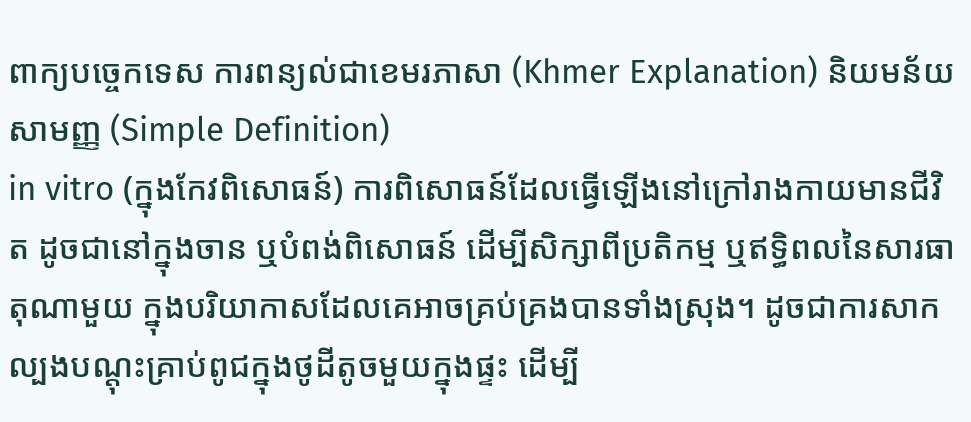ពាក្យបច្ចេកទេស ការពន្យល់ជាខេមរភាសា (Khmer Explanation) និយមន័យសាមញ្ញ (Simple Definition)
in vitro (ក្នុងកែវពិសោធន៍) ការពិសោធន៍ដែលធ្វើឡើងនៅក្រៅរាងកាយមានជីវិត ដូចជានៅក្នុងចាន ឬបំពង់ពិសោធន៍ ដើម្បីសិក្សាពីប្រតិកម្ម ឬឥទ្ធិពលនៃសារធាតុណាមួយ ក្នុងបរិយាកាសដែលគេអាចគ្រប់គ្រងបានទាំងស្រុង។ ដូចជាការសាកល្បងបណ្តុះគ្រាប់ពូជក្នុងថូដីតូចមួយក្នុងផ្ទះ ដើម្បី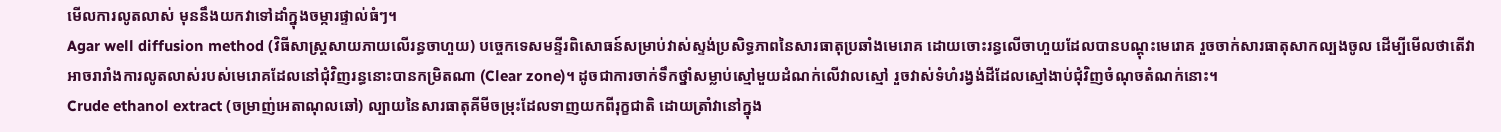មើលការលូតលាស់ មុននឹងយកវាទៅដាំក្នុងចម្ការផ្ទាល់ធំៗ។
Agar well diffusion method (វិធីសាស្ត្រសាយភាយលើរន្ធចាហួយ) បច្ចេកទេសមន្ទីរពិសោធន៍សម្រាប់វាស់ស្ទង់ប្រសិទ្ធភាពនៃសារធាតុប្រឆាំងមេរោគ ដោយចោះរន្ធលើចាហួយដែលបានបណ្តុះមេរោគ រួចចាក់សារធាតុសាកល្បងចូល ដើម្បីមើលថាតើវាអាចរារាំងការលូតលាស់របស់មេរោគដែលនៅជុំវិញរន្ធនោះបានកម្រិតណា (Clear zone)។ ដូចជាការចាក់ទឹកថ្នាំសម្លាប់ស្មៅមួយដំណក់លើវាលស្មៅ រួចវាស់ទំហំរង្វង់ដីដែលស្មៅងាប់ជុំវិញចំណុចតំណក់នោះ។
Crude ethanol extract (ចម្រាញ់អេតាណុលឆៅ) ល្បាយនៃសារធាតុគីមីចម្រុះដែលទាញយកពីរុក្ខជាតិ ដោយត្រាំវានៅក្នុង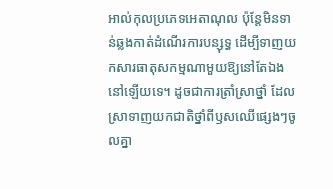អាល់កុលប្រភេទអេតាណុល ប៉ុន្តែមិនទាន់ឆ្លងកាត់ដំណើរការបន្សុទ្ធ ដើម្បីទាញយកសារធាតុសកម្មណាមួយឱ្យនៅតែឯងនៅឡើយទេ។ ដូចជាការត្រាំស្រាថ្នាំ ដែលស្រាទាញយកជាតិថ្នាំពីឫសឈើផ្សេងៗចូលគ្នា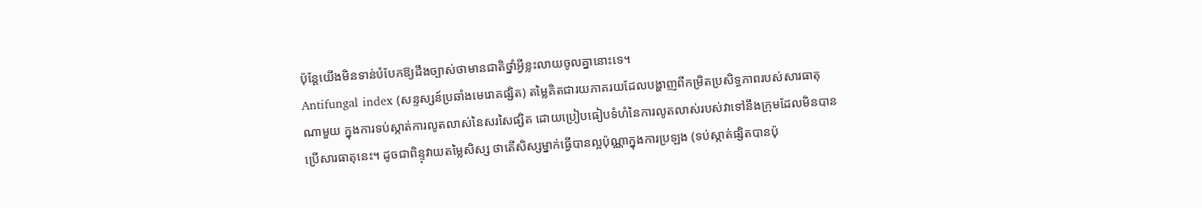ប៉ុន្តែយើងមិនទាន់បំបែកឱ្យដឹងច្បាស់ថាមានជាតិថ្នាំអ្វីខ្លះលាយចូលគ្នានោះទេ។
Antifungal index (សន្ទស្សន៍ប្រឆាំងមេរោគផ្សិត) តម្លៃគិតជារយភាគរយដែលបង្ហាញពីកម្រិតប្រសិទ្ធភាពរបស់សារធាតុណាមួយ ក្នុងការទប់ស្កាត់ការលូតលាស់នៃសរសៃផ្សិត ដោយប្រៀបធៀបទំហំនៃការលូតលាស់របស់វាទៅនឹងក្រុមដែលមិនបានប្រើសារធាតុនេះ។ ដូចជាពិន្ទុវាយតម្លៃសិស្ស ថាតើសិស្សម្នាក់ធ្វើបានល្អប៉ុណ្ណាក្នុងការប្រឡង (ទប់ស្កាត់ផ្សិតបានប៉ុ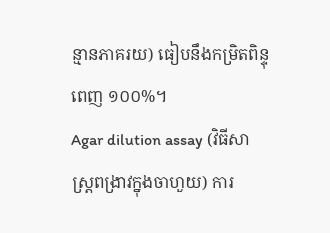ន្មានភាគរយ) ធៀបនឹងកម្រិតពិន្ទុពេញ ១០០%។
Agar dilution assay (វិធីសាស្ត្រពង្រាវក្នុងចាហួយ) ការ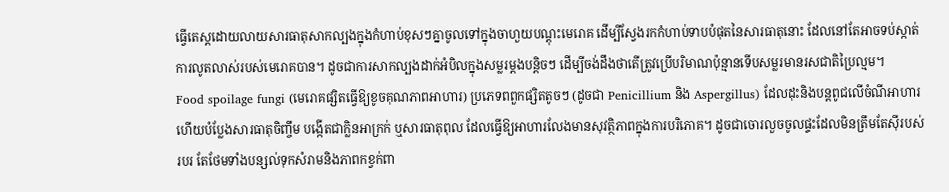ធ្វើតេស្តដោយលាយសារធាតុសាកល្បងក្នុងកំហាប់ខុសៗគ្នាចូលទៅក្នុងចាហួយបណ្តុះមេរោគ ដើម្បីស្វែងរកកំហាប់ទាបបំផុតនៃសារធាតុនោះ ដែលនៅតែអាចទប់ស្កាត់ការលូតលាស់របស់មេរោគបាន។ ដូចជាការសាកល្បងដាក់អំបិលក្នុងសម្លរម្តងបន្តិចៗ ដើម្បីចង់ដឹងថាតើត្រូវប្រើបរិមាណប៉ុន្មានទើបសម្លរមានរសជាតិប្រៃល្មម។
Food spoilage fungi (មេរោគផ្សិតធ្វើឱ្យខូចគុណភាពអាហារ) ប្រភេទពពួកផ្សិតតូចៗ (ដូចជា Penicillium និង Aspergillus) ដែលដុះនិងបន្តពូជលើចំណីអាហារ ហើយបំប្លែងសារធាតុចិញ្ចឹម បង្កើតជាក្លិនអាក្រក់ ឬសារធាតុពុល ដែលធ្វើឱ្យអាហារលែងមានសុវត្ថិភាពក្នុងការបរិភោគ។ ដូចជាចោរលួចចូលផ្ទះដែលមិនត្រឹមតែស៊ីរបស់របរ តែថែមទាំងបន្សល់ទុកសំរាមនិងភាពកខ្វក់ពា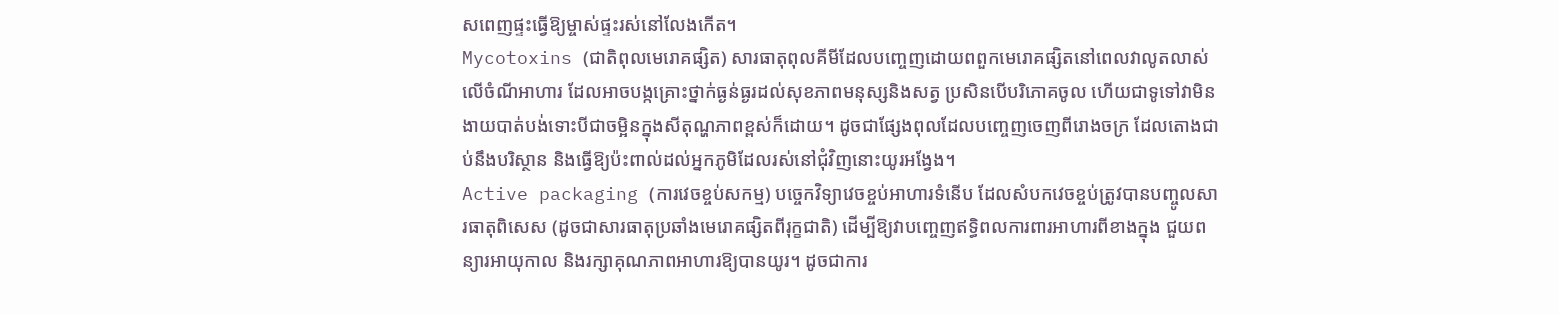សពេញផ្ទះធ្វើឱ្យម្ចាស់ផ្ទះរស់នៅលែងកើត។
Mycotoxins (ជាតិពុលមេរោគផ្សិត) សារធាតុពុលគីមីដែលបញ្ចេញដោយពពួកមេរោគផ្សិតនៅពេលវាលូតលាស់លើចំណីអាហារ ដែលអាចបង្កគ្រោះថ្នាក់ធ្ងន់ធ្ងរដល់សុខភាពមនុស្សនិងសត្វ ប្រសិនបើបរិភោគចូល ហើយជាទូទៅវាមិនងាយបាត់បង់ទោះបីជាចម្អិនក្នុងសីតុណ្ហភាពខ្ពស់ក៏ដោយ។ ដូចជាផ្សែងពុលដែលបញ្ចេញចេញពីរោងចក្រ ដែលតោងជាប់នឹងបរិស្ថាន និងធ្វើឱ្យប៉ះពាល់ដល់អ្នកភូមិដែលរស់នៅជុំវិញនោះយូរអង្វែង។
Active packaging (ការវេចខ្ចប់សកម្ម) បច្ចេកវិទ្យាវេចខ្ចប់អាហារទំនើប ដែលសំបកវេចខ្ចប់ត្រូវបានបញ្ចូលសារធាតុពិសេស (ដូចជាសារធាតុប្រឆាំងមេរោគផ្សិតពីរុក្ខជាតិ) ដើម្បីឱ្យវាបញ្ចេញឥទ្ធិពលការពារអាហារពីខាងក្នុង ជួយពន្យារអាយុកាល និងរក្សាគុណភាពអាហារឱ្យបានយូរ។ ដូចជាការ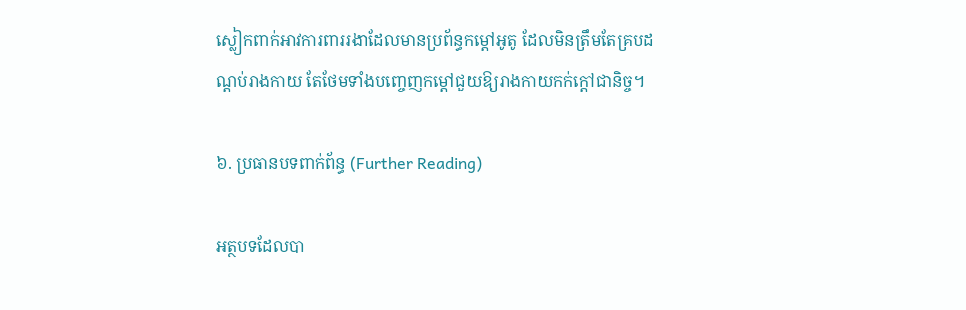ស្លៀកពាក់អាវការពាររងាដែលមានប្រព័ន្ធកម្តៅអូតូ ដែលមិនត្រឹមតែគ្របដណ្ដប់រាងកាយ តែថែមទាំងបញ្ចេញកម្តៅជួយឱ្យរាងកាយកក់ក្តៅជានិច្ច។

៦. ប្រធានបទពាក់ព័ន្ធ (Further Reading)

អត្ថបទដែលបា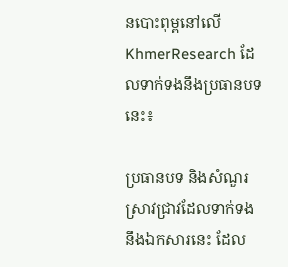នបោះពុម្ពនៅលើ KhmerResearch ដែលទាក់ទងនឹងប្រធានបទនេះ៖

ប្រធានបទ និងសំណួរស្រាវជ្រាវដែលទាក់ទងនឹងឯកសារនេះ ដែល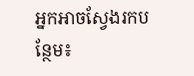អ្នកអាចស្វែងរកបន្ថែម៖